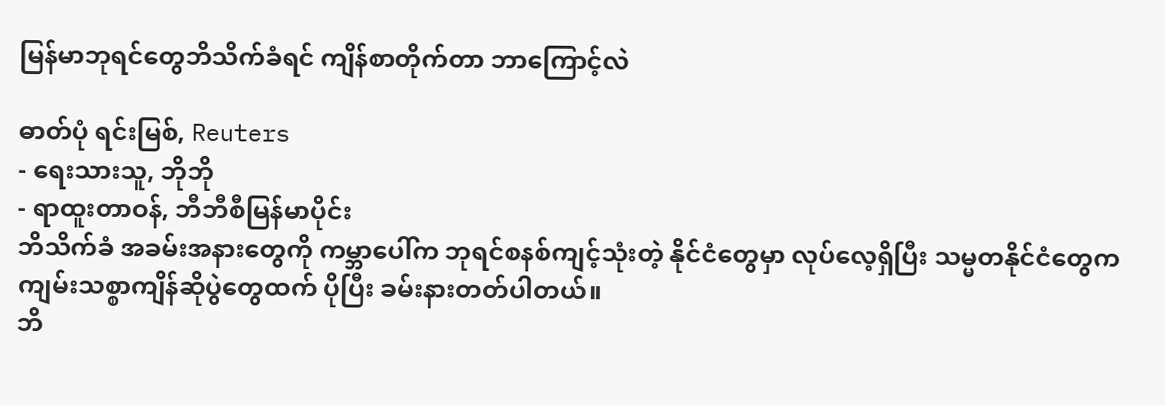မြန်မာဘုရင်တွေဘိသိက်ခံရင် ကျိန်စာတိုက်တာ ဘာကြောင့်လဲ

ဓာတ်ပုံ ရင်းမြစ်, Reuters
- ရေးသားသူ, ဘိုဘို
- ရာထူးတာဝန်, ဘီဘီစီမြန်မာပိုင်း
ဘိသိက်ခံ အခမ်းအနားတွေကို ကမ္ဘာပေါ်က ဘုရင်စနစ်ကျင့်သုံးတဲ့ နိုင်ငံတွေမှာ လုပ်လေ့ရှိပြီး သမ္မတနိုင်ငံတွေက ကျမ်းသစ္စာကျိန်ဆိုပွဲတွေထက် ပိုပြီး ခမ်းနားတတ်ပါတယ်။
ဘိ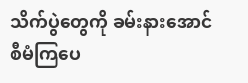သိက်ပွဲတွေကို ခမ်းနားအောင် စီမံကြပေ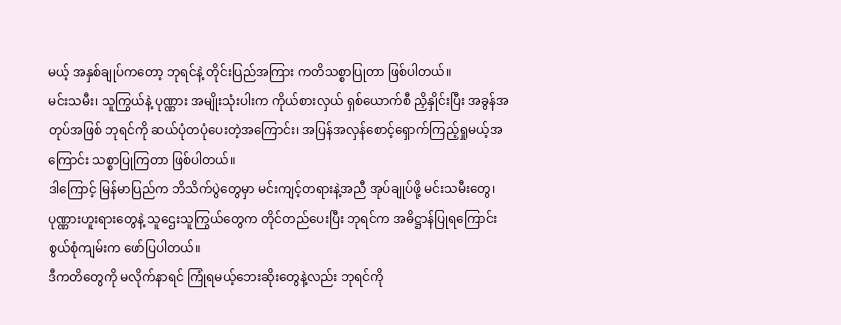မယ့် အနှစ်ချုပ်ကတော့ ဘုရင်နဲ့ တိုင်းပြည်အကြား ကတိသစ္စာပြုတာ ဖြစ်ပါတယ်။
မင်းသမီး၊ သူကြွယ်နဲ့ ပုဏ္ဏား အမျိုးသုံးပါးက ကိုယ်စားလှယ် ရှစ်ယောက်စီ ညှိနှိုင်းပြီး အခွန်အတုပ်အဖြစ် ဘုရင်ကို ဆယ်ပုံတပုံပေးတဲ့အကြောင်း၊ အပြန်အလှန်စောင့်ရှောက်ကြည့်ရှုမယ့်အကြောင်း သစ္စာပြုကြတာ ဖြစ်ပါတယ်။
ဒါကြောင့် မြန်မာပြည်က ဘိသိက်ပွဲတွေမှာ မင်းကျင့်တရားနဲ့အညီ အုပ်ချုပ်ဖို့ မင်းသမီးတွေ၊ ပုဏ္ဏားဟူးရားတွေနဲ့ သူဌေးသူကြွယ်တွေက တိုင်တည်ပေးပြီး ဘုရင်က အဓိဋ္ဌာန်ပြုရကြောင်း စွယ်စုံကျမ်းက ဖော်ပြပါတယ်။
ဒီကတိတွေကို မလိုက်နာရင် ကြုံရမယ့်ဘေးဆိုးတွေနဲ့လည်း ဘုရင်ကို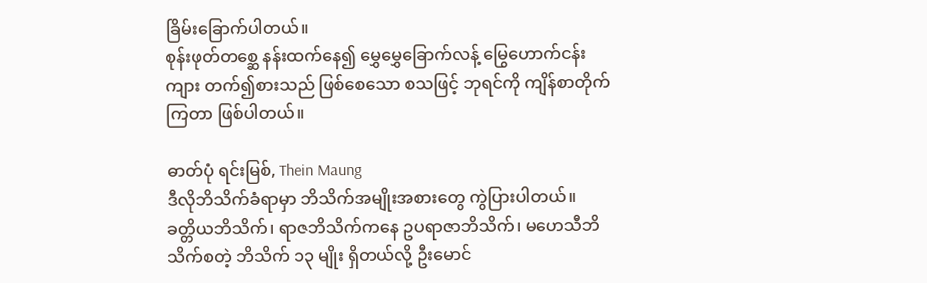ခြိမ်းခြောက်ပါတယ်။
စုန်းဖုတ်တစ္ဆေ နန်းထက်နေ၍ မွှေမွှေခြောက်လန့် မြွေဟောက်ငန်းကျား တက်၍စားသည် ဖြစ်စေသော စသဖြင့် ဘုရင်ကို ကျိန်စာတိုက်ကြတာ ဖြစ်ပါတယ်။

ဓာတ်ပုံ ရင်းမြစ်, Thein Maung
ဒီလိုဘိသိက်ခံရာမှာ ဘိသိက်အမျိုးအစားတွေ ကွဲပြားပါတယ်။
ခတ္တိယဘိသိက်၊ ရာဇဘိသိက်ကနေ ဥပရာဇာဘိသိက်၊ မဟေသီဘိသိက်စတဲ့ ဘိသိက် ၁၃ မျိုး ရှိတယ်လို့ ဦးမောင်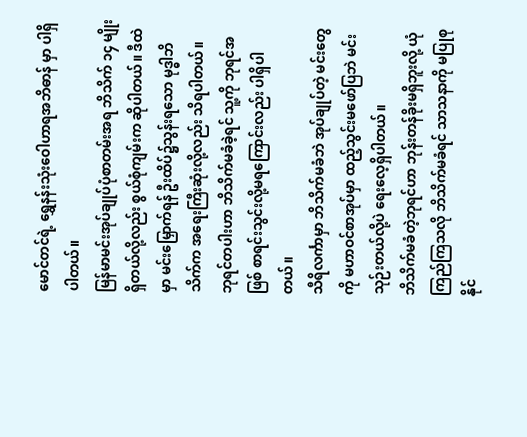မောင်တင်ရဲ့ ရွှေနန်းသုံးဝေါဟာရအဘိဓာန် မှာ ပါရှိပါတယ်။
မြန်မာမင်းအုပ်ချုပ်ပုံစာတမ်းအရ ဘိသိက် ၁၄ မျိုးရှိတယ်လို့လည်း စွယ်စုံကျမ်းက ဆိုပါတယ်။ ဒီထဲမှာ မင်းမြှောက်ရန် ဦးထိပ်၌သွန်းရသော မုဒ္ဓါဘိသိက်က အရေးကြီးဆုံးလို့လည်း သိရပါတယ်။
ဘုရင်တပါးဟာ ဘိသိက်မခံခဲ့ရင် သူ့ကို ဘုရင်အဖြစ် စာရင်းသွင်းလို့မရကြောင်းလည်း ပါရှိပါတယ်။
သီရိလင်္ကာမှာ ဘိသိက်မခံဘဲ အုပ်ချုပ်တဲ့ မင်းတွေကို မဟာဝင်စာအုပ်မှာ ထည့်သွင်းမဖော်ပြဘဲ မင်းသုဉ်းတယ်လို့ပဲ ရေးလေ့ရှိပါတယ်။
ဘိသိက်မခံတဲ့ဘုရင်ဟာ ဘုန်းတန်ခိုးမရှိဘူးလို့ ယုံကြည်ကြသလို ဘိသိက်မခံရင် သာသနာကို မပြုစုနိုင်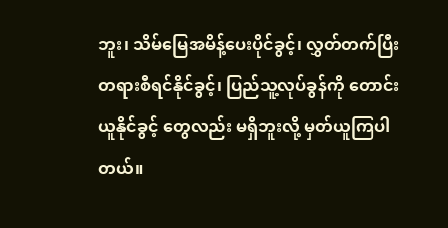ဘူး၊ သိမ်မြေအမိန့်ပေးပိုင်ခွင့်၊ လွှတ်တက်ပြီးတရားစီရင်နိုင်ခွင့်၊ ပြည်သူ့လုပ်ခွန်ကို တောင်းယူနိုင်ခွင့် တွေလည်း မရှိဘူးလို့ မှတ်ယူကြပါတယ်။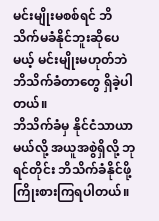မင်းမျိုးမစစ်ရင် ဘိသိက်မခံနိုင်ဘူးဆိုပေမယ့် မင်းမျိုးမဟုတ်ဘဲ ဘိသိက်ခံတာတွေ ရှိခဲ့ပါတယ်။
ဘိသိက်ခံမှ နိုင်ငံသာယာမယ်လို့ အယူအစွဲရှိလို့ ဘုရင်တိုင်း ဘိသိက်ခံနိုင်ဖို့ ကြိုးစားကြရပါတယ်။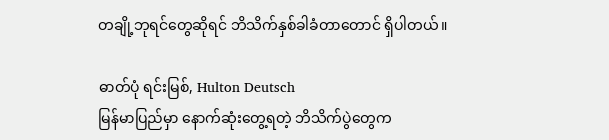တချို့ဘုရင်တွေဆိုရင် ဘိသိက်နှစ်ခါခံတာတောင် ရှိပါတယ်။

ဓာတ်ပုံ ရင်းမြစ်, Hulton Deutsch
မြန်မာပြည်မှာ နောက်ဆုံးတွေ့ရတဲ့ ဘိသိက်ပွဲတွေက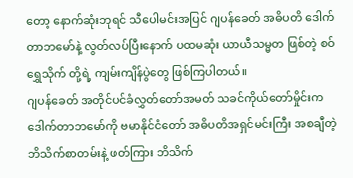တော့ နောက်ဆုံးဘုရင် သီပေါမင်းအပြင် ဂျပန်ခေတ် အဓိပတိ ဒေါက်တာဘမော်နဲ့ လွတ်လပ်ပြီးနောက် ပထမဆုံး ယာယီသမ္မတ ဖြစ်တဲ့ စဝ်ရွှေသိုက် တို့ရဲ့ ကျမ်းကျိန်ပွဲတွေ ဖြစ်ကြပါတယ်။
ဂျပန်ခေတ် အတိုင်ပင်ခံလွှတ်တော်အမတ် သခင်ကိုယ်တော်မှိုင်းက ဒေါက်တာဘမော်ကို ဗမာနိုင်ငံတော် အဓိပတိအရှင်မင်းကြီး အစချီတဲ့ ဘိသိက်စာတမ်းနဲ့ ဖတ်ကြား ဘိသိက်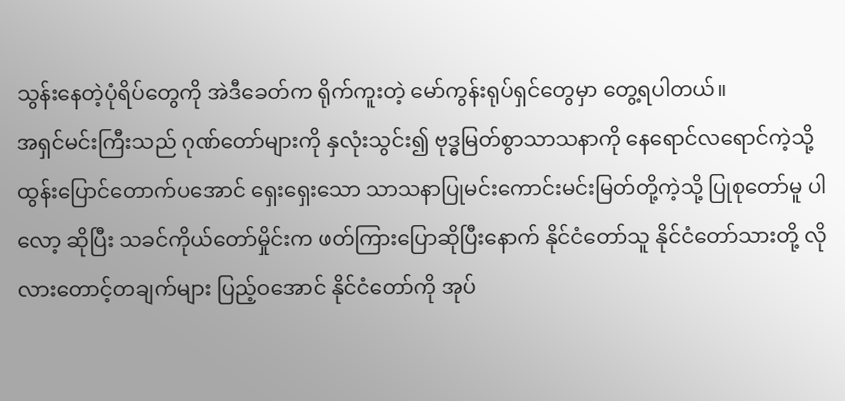သွန်းနေတဲ့ပုံရိပ်တွေကို အဲဒီခေတ်က ရိုက်ကူးတဲ့ မော်ကွန်းရုပ်ရှင်တွေမှာ တွေ့ရပါတယ်။
အရှင်မင်းကြီးသည် ဂုဏ်တော်များကို နှလုံးသွင်း၍ ဗုဒ္ဓမြတ်စွာသာသနာကို နေရောင်လရောင်ကဲ့သို့ ထွန်းပြောင်တောက်ပအောင် ရှေးရှေးသော သာသနာပြုမင်းကောင်းမင်းမြတ်တို့ကဲ့သို့ ပြုစုတော်မူ ပါလော့ ဆိုပြီး သခင်ကိုယ်တော်မှိုင်းက ဖတ်ကြားပြောဆိုပြီးနောက် နိုင်ငံတော်သူ နိုင်ငံတော်သားတို့ လိုလားတောင့်တချက်များ ပြည့်ဝအောင် နိုင်ငံတော်ကို အုပ်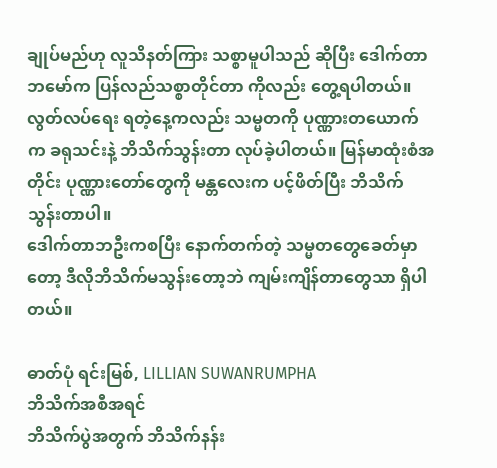ချုပ်မည်ဟု လူသိနတ်ကြား သစ္စာမူပါသည် ဆိုပြီး ဒေါက်တာ ဘမော်က ပြန်လည်သစ္စာတိုင်တာ ကိုလည်း တွေ့ရပါတယ်။
လွတ်လပ်ရေး ရတဲ့နေ့ကလည်း သမ္မတကို ပုဏ္ဏားတယောက်က ခရုသင်းနဲ့ ဘိသိက်သွန်းတာ လုပ်ခဲ့ပါတယ်။ မြန်မာထုံးစံအတိုင်း ပုဏ္ဏားတော်တွေကို မန္တလေးက ပင့်ဖိတ်ပြီး ဘိသိက်သွန်းတာပါ။
ဒေါက်တာဘဦးကစပြီး နောက်တက်တဲ့ သမ္မတတွေခေတ်မှာတော့ ဒီလိုဘိသိက်မသွန်းတော့ဘဲ ကျမ်းကျိန်တာတွေသာ ရှိပါတယ်။

ဓာတ်ပုံ ရင်းမြစ်, LILLIAN SUWANRUMPHA
ဘိသိက်အစီအရင်
ဘိသိက်ပွဲအတွက် ဘိသိက်နန်း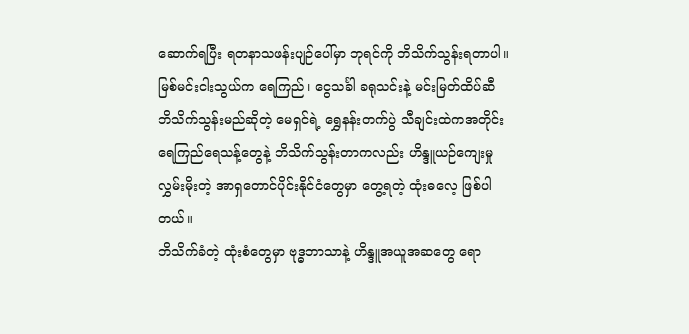ဆောက်ရပြီး ရတနာသဖန်းပျဉ်ပေါ်မှာ ဘုရင်ကို ဘိသိက်သွန်းရတာပါ။
မြစ်မင်းငါးသွယ်က ရေကြည်၊ ငွေသင်္ခါ ခရုသင်းနဲ့ မင်းမြတ်ထိပ်ဆီ ဘိသိက်သွန်းမည်ဆိုတဲ့ မေရှင်ရဲ့ ရွှေနန်းတက်ပွဲ သီချင်းထဲကအတိုင်း ရေကြည်ရေသန့်တွေနဲ့ ဘိသိက်သွန်းတာကလည်း ဟိန္ဒူယဉ်ကျေးမှု လွှမ်းမိုးတဲ့ အာရှတောင်ပိုင်းနိုင်ငံတွေမှာ တွေ့ရတဲ့ ထုံးဓလေ့ ဖြစ်ပါတယ်။
ဘိသိက်ခံတဲ့ ထုံးစံတွေမှာ ဗုဒ္ဓဘာသာနဲ့ ဟိန္ဒူအယူအဆတွေ ရော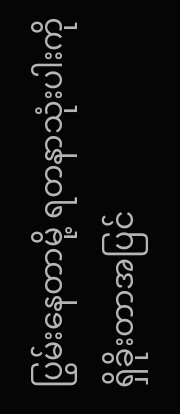ပြွမ်းနေတာမို့ ရတနာသုံးပါးကို ရှိခိုးတာအပြင်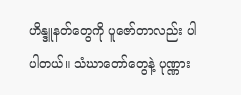ဟိန္ဒူနတ်တွေကို ပူဇော်တာလည်း ပါပါတယ်။ သံဃာတော်တွေနဲ့ ပုဏ္ဏား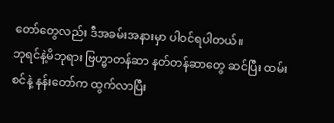တော်တွေလည်း ဒီအခမ်းအနားမှာ ပါဝင်ရပါတယ်။
ဘုရင်နဲ့မိဘုရား ဗြဟ္မာတန်ဆာ နတ်တန်ဆာတွေ ဆင်ပြီး ထမ်းစင်နဲ့ နန်းတော်က ထွက်လာပြီး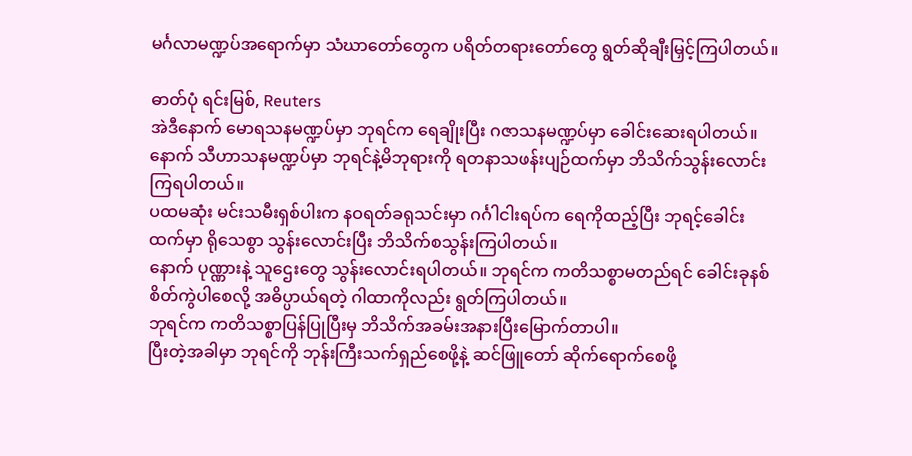မင်္ဂလာမဏ္ဍပ်အရောက်မှာ သံဃာတော်တွေက ပရိတ်တရားတော်တွေ ရွတ်ဆိုချီးမြှင့်ကြပါတယ်။

ဓာတ်ပုံ ရင်းမြစ်, Reuters
အဲဒီနောက် မောရသနမဏ္ဍပ်မှာ ဘုရင်က ရေချိုးပြီး ဂဇာသနမဏ္ဍပ်မှာ ခေါင်းဆေးရပါတယ်။ နောက် သီဟာသနမဏ္ဍပ်မှာ ဘုရင်နဲ့မိဘုရားကို ရတနာသဖန်းပျဉ်ထက်မှာ ဘိသိက်သွန်းလောင်း ကြရပါတယ်။
ပထမဆုံး မင်းသမီးရှစ်ပါးက နဝရတ်ခရုသင်းမှာ ဂင်္ဂါငါးရပ်က ရေကိုထည့်ပြီး ဘုရင့်ခေါင်းထက်မှာ ရိုသေစွာ သွန်းလောင်းပြီး ဘိသိက်စသွန်းကြပါတယ်။
နောက် ပုဏ္ဏားနဲ့ သူဌေးတွေ သွန်းလောင်းရပါတယ်။ ဘုရင်က ကတိသစ္စာမတည်ရင် ခေါင်းခုနစ်စိတ်ကွဲပါစေလို့ အဓိပ္ပာယ်ရတဲ့ ဂါထာကိုလည်း ရွတ်ကြပါတယ်။
ဘုရင်က ကတိသစ္စာပြန်ပြုပြီးမှ ဘိသိက်အခမ်းအနားပြီးမြောက်တာပါ။
ပြီးတဲ့အခါမှာ ဘုရင်ကို ဘုန်းကြီးသက်ရှည်စေဖို့နဲ့ ဆင်ဖြူတော် ဆိုက်ရောက်စေဖို့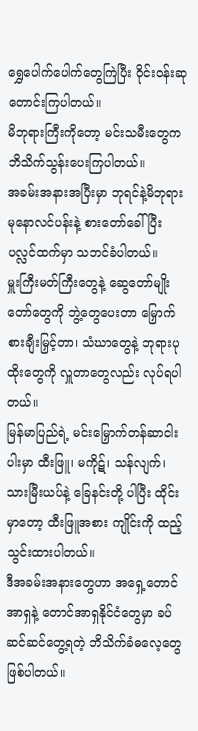ရွှေပေါက်ပေါက်တွေကြဲပြီး ဝိုင်းဝန်းဆုတောင်းကြပါတယ်။
မိဘုရားကြီးကိုတော့ မင်းသမီးတွေက ဘိသိက်သွန်းပေးကြပါတယ်။
အခမ်းအနားအပြီးမှာ ဘုရင်နဲ့မိဘုရား မုနောလင်ပန်းနဲ့ စားတော်ခေါ်ပြီး ပလ္လင်ထက်မှာ သဘင်ခံပါတယ်။
မှူးကြီးမတ်ကြီးတွေနဲ့ ဆွေတော်မျိုးတော်တွေကို ဘွဲ့တွေပေးတာ မြှောက်စားချီးမြှင့်တာ၊ သံဃာတွေနဲ့ ဘုရားပုထိုးတွေကို လှူတာတွေလည်း လုပ်ရပါတယ်။
မြန်မာပြည်ရဲ့ မင်းမြှောက်တန်ဆာငါးပါးမှာ ထီးဖြူ၊ မကိုဋ်၊ သန်လျက်၊ သားမြီးယပ်နဲ့ ခြေနင်းတို့ ပါပြီး ထိုင်းမှာတော့ ထီးဖြူအစား ကျိုင်းကို ထည့်သွင်းထားပါတယ်။
ဒီအခမ်းအနားတွေဟာ အရှေ့တောင်အာရှနဲ့ တောင်အာရှနိုင်ငံတွေမှာ ခပ်ဆင်ဆင်တွေ့ရတဲ့ ဘိသိက်ခံဓလေ့တွေ ဖြစ်ပါတယ်။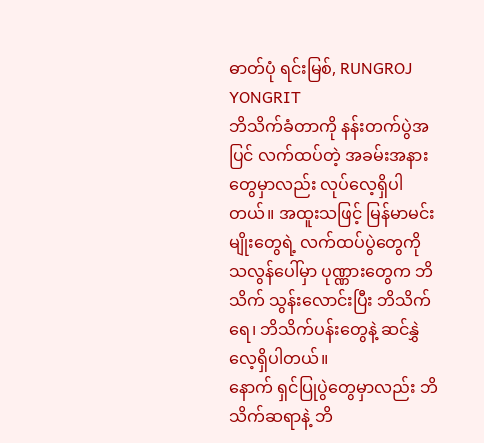ဓာတ်ပုံ ရင်းမြစ်, RUNGROJ YONGRIT
ဘိသိက်ခံတာကို နန်းတက်ပွဲအပြင် လက်ထပ်တဲ့ အခမ်းအနားတွေမှာလည်း လုပ်လေ့ရှိပါတယ်။ အထူးသဖြင့် မြန်မာမင်းမျိုးတွေရဲ့ လက်ထပ်ပွဲတွေကို သလွန်ပေါ်မှာ ပုဏ္ဏားတွေက ဘိသိက် သွန်းလောင်းပြီး ဘိသိက်ရေ၊ ဘိသိက်ပန်းတွေနဲ့ ဆင်နွှဲလေ့ရှိပါတယ်။
နောက် ရှင်ပြုပွဲတွေမှာလည်း ဘိသိက်ဆရာနဲ့ ဘိ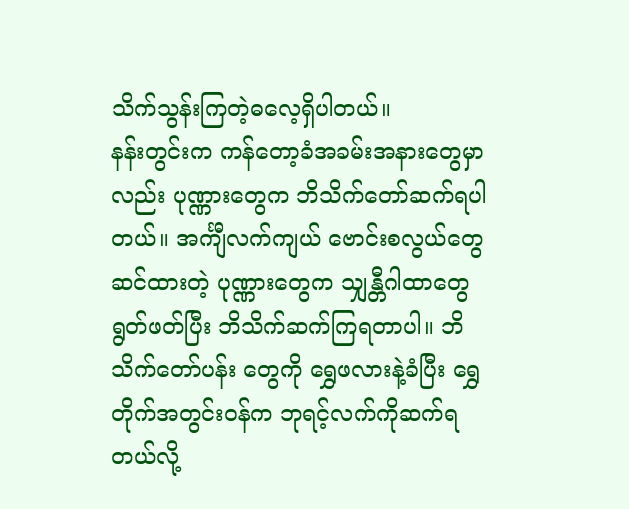သိက်သွန်းကြတဲ့ဓလေ့ရှိပါတယ်။
နန်းတွင်းက ကန်တော့ခံအခမ်းအနားတွေမှာလည်း ပုဏ္ဏားတွေက ဘိသိက်တော်ဆက်ရပါတယ်။ အင်္ကျီလက်ကျယ် ဗောင်းစလွယ်တွေ ဆင်ထားတဲ့ ပုဏ္ဏားတွေက သျှန္တီဂါထာတွေ ရွတ်ဖတ်ပြီး ဘိသိက်ဆက်ကြရတာပါ။ ဘိသိက်တော်ပန်း တွေကို ရွှေဖလားနဲ့ခံပြီး ရွှေတိုက်အတွင်းဝန်က ဘုရင့်လက်ကိုဆက်ရတယ်လို့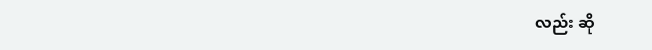လည်း ဆို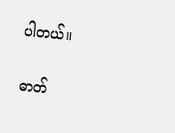ပါတယ်။

ဓာတ်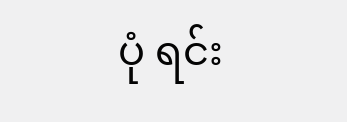ပုံ ရင်း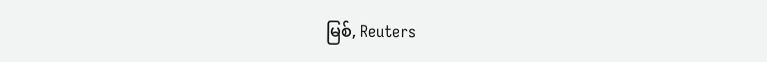မြစ်, Reuters